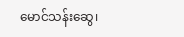မောင်သန်းဆွေ၊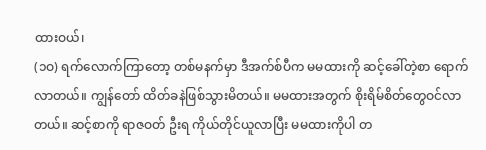ထားဝယ်၊
(၁ဝ) ရက်လောက်ကြာတော့ တစ်မနက်မှာ ဒီအက်စ်ပီက မမထားကို ဆင့်ခေါ်တဲ့စာ ရောက် လာတယ်။ ကျွန်တော် ထိတ်ခနဲဖြစ်သွားမိတယ်။ မမထားအတွက် စိုးရိမ်စိတ်တွေဝင်လာတယ်။ ဆင့်စာကို ရာဇဝတ် ဦးရ ကိုယ်တိုင်ယူလာပြီး မမထားကိုပါ တ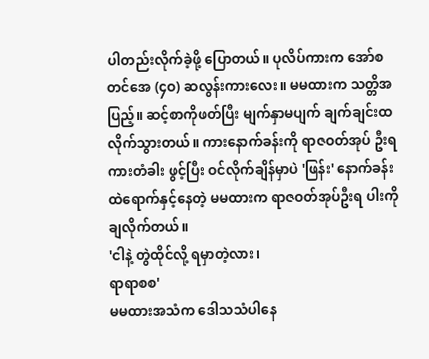ပါတည်းလိုက်ခဲ့ဖို့ ပြောတယ်။ ပုလိပ်ကားက အော်စတင်အေ (၄ဝ) ဆလွန်းကားလေး။ မမထားက သတ္တိအပြည့်။ ဆင့်စာကိုဖတ်ပြီး မျက်နှာမပျက် ချက်ချင်းထလိုက်သွားတယ်။ ကားနောက်ခန်းကို ရာဇဝတ်အုပ် ဦးရကားတံခါး ဖွင့်ပြီး ဝင်လိုက်ချိန်မှာပဲ 'ဖြန်း' နောက်ခန်းထဲရောက်နှင့်နေတဲ့ မမထားက ရာဇဝတ်အုပ်ဦးရ ပါးကို ချလိုက်တယ်။
'ငါနဲ့ တွဲထိုင်လို့ ရမှာတဲ့လား၊
ရာရာစစ'
မမထားအသံက ဒေါသသံပါနေ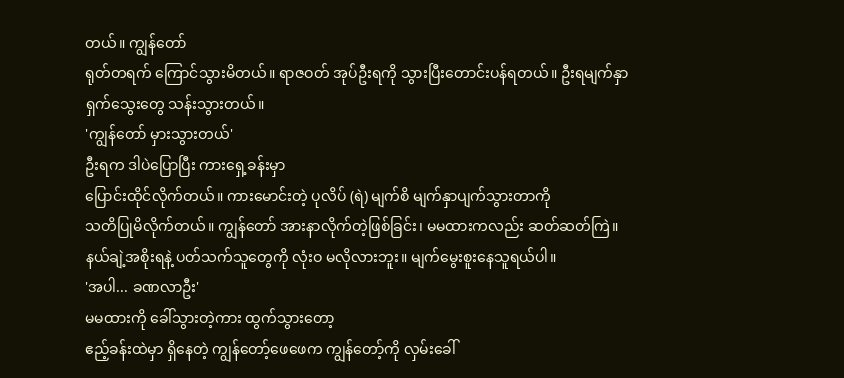တယ်။ ကျွန်တော်
ရုတ်တရက် ကြောင်သွားမိတယ်။ ရာဇဝတ် အုပ်ဦးရကို သွားပြီးတောင်းပန်ရတယ်။ ဦးရမျက်နှာ
ရှက်သွေးတွေ သန်းသွားတယ်။
'ကျွန်တော် မှားသွားတယ်'
ဦးရက ဒါပဲပြောပြီး ကားရှေ့ခန်းမှာ
ပြောင်းထိုင်လိုက်တယ်။ ကားမောင်းတဲ့ ပုလိပ် (ရဲ) မျက်စိ မျက်နှာပျက်သွားတာကို
သတိပြုမိလိုက်တယ်။ ကျွန်တော် အားနာလိုက်တဲ့ဖြစ်ခြင်း၊ မမထားကလည်း ဆတ်ဆတ်ကြဲ။
နယ်ချဲ့အစိုးရနဲ့ ပတ်သက်သူတွေကို လုံးဝ မလိုလားဘူး။ မျက်မွေးစူးနေသူရယ်ပါ။
'အပါ... ခဏလာဦး'
မမထားကို ခေါ်သွားတဲ့ကား ထွက်သွားတော့
ဧည့်ခန်းထဲမှာ ရှိနေတဲ့ ကျွန်တော့်ဖေဖေက ကျွန်တော့်ကို လှမ်းခေါ်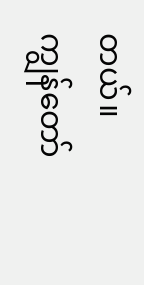တယ်။
ကျွန်တော်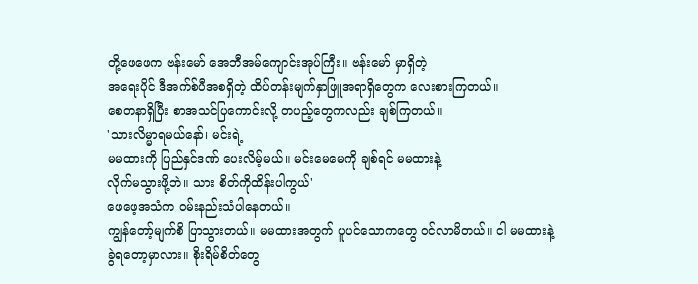တို့ဖေဖေက ဗန်းမော် အေဘီအမ်ကျောင်းအုပ်ကြီး။ ဗန်းမော် မှာရှိတဲ့
အရေးပိုင် ဒီအက်စ်ပီအစရှိတဲ့ ထိပ်တန်းမျက်နှာဖြူအရာရှိတွေက လေးစားကြတယ်။
စေတနာရှိပြီး စာအသင်ပြကောင်းလို့ တပည့်တွေကလည်း ချစ်ကြတယ်။
'သားလိမ္မာရမယ်နော်၊ မင်းရဲ့
မမထားကို ပြည်နှင်ဒဏ် ပေးလိမ့်မယ်။ မင်းမေမေကို ချစ်ရင် မမထားနဲ့
လိုက်မသွားဖို့ဘဲ။ သား စိတ်ကိုထိန်းပါကွယ်'
ဖေဖေ့အသံက ဝမ်းနည်းသံပါနေတယ်။
ကျွန်တော့်မျက်စိ ပြာသွားတယ်။ မမထားအတွက် ပူပင်သောကတွေ ဝင်လာမိတယ်။ ငါ မမထားနဲ့
ခွဲရတော့မှာလား။ စိုးရိမ်စိတ်တွေ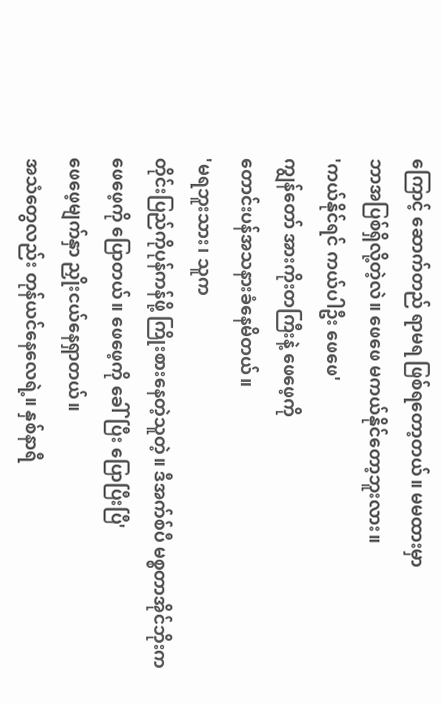ကြောင့် ဆောက်တည် ရာမရ ဖြစ်ရတော့တယ်။ မမထားမှာ
ဘာအပြစ်ရှိလို့တဲ့လဲ။ ဖေဖေ မကယ်နိုင်တော့ဘူးလား။
'ကယ်နိုင်ရင် ကယ်ပါဦး ဖေဖေ'
ကျွန်တော် အားကိုးတကြီးနဲ့ ဖေဖေ့ကို
တောင်းပန်အသနားခံနေမိတယ်။
'မရဘူးသား၊ သူက
တိုင်းပြည်ကိုပုန်ကန်ဖို့ ကြိုးစားနေတဲ့သူတဲ့။ ဒီအက်စ်ပီ မစ္စတာအိုင်ဘိုးက
ဖေဖေ့ကို ပြောတယ်။ ဖေဖေ့ကို ခေါ်ပြီး ပြောပြီးပြီ'
ဖေဖေ့မျက်နှာ ညှိုးငယ်နေရှာတယ်။
အသံတွေလည်း တုန်ယင်နေလေရဲ့။ နှစ်နာရီ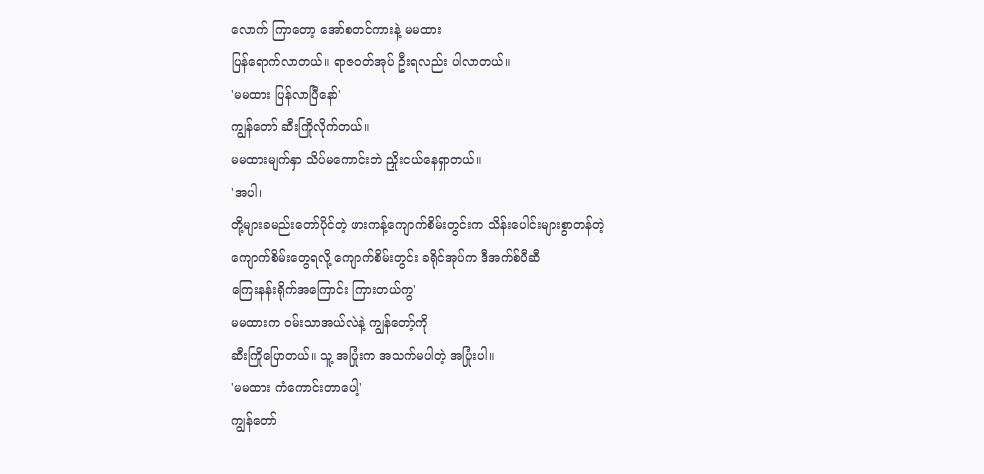လောက် ကြာတော့ အော်စတင်ကားနဲ့ မမထား
ပြန်ရောက်လာတယ်။ ရာဇဝတ်အုပ် ဦးရလည်း ပါလာတယ်။
'မမထား ပြန်လာပြီနော်'
ကျွန်တော် ဆီးကြိုလိုက်တယ်။
မမထားမျက်နှာ သိပ်မကောင်းဘဲ ညှိုးငယ်နေရှာတယ်။
'အပါ၊
တို့များခမည်းတော်ပိုင်တဲ့ ဖားကန့်ကျောက်စိမ်းတွင်းက သိန်းပေါင်းများစွာတန်တဲ့
ကျောက်စိမ်းတွေရလို့ ကျောက်စိမ်းတွင်း ခရိုင်အုပ်က ဒီအက်စ်ပီဆီ
ကြေးနန်းရိုက်အကြောင်း ကြားတယ်ကွ'
မမထားက ဝမ်းသာအယ်လဲနဲ့ ကျွန်တော့်ကို
ဆီးကြိုပြောတယ်။ သူ့ အပြုံးက အသက်မပါတဲ့ အပြုံးပါ။
'မမထား ကံကောင်းတာပေါ့'
ကျွန်တော်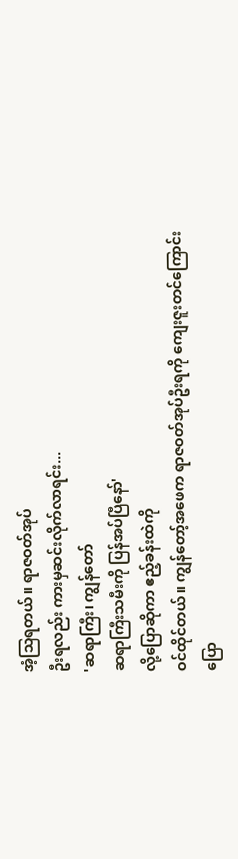အံ့သြရတယ်။ ရာဇဝတ်အုပ်
ဦးရလည်း ကားမှဆင်းလိုက်လာရင်း...
'ဆရာကြီး၊ ကျွန်တော်
ဆရာကြီးသမီးကို ပြန်အပ်ပြီနော်'
လို့ပြောဆိုကာ ဧည့်ခန်းထဲကို
ဝင်ထိုင်တယ်။ ကျွန်တော့်အဖေက ရာဇဝတ်အုပ်ဦးရကို ကျေးဇူးတင်ကြောင်း ပြော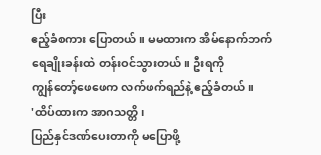ပြီး
ဧည့်ခံစကား ပြောတယ်။ မမထားက အိမ်နောက်ဘက် ရေချိုးခန်းထဲ တန်းဝင်သွားတယ်။ ဦးရကို
ကျွန်တော့်ဖေဖေက လက်ဖက်ရည်နဲ့ ဧည့်ခံတယ်။
'ထိပ်ထားက အာဂသတ္တိ၊
ပြည်နှင်ဒဏ်ပေးတာကို မပြောဖို့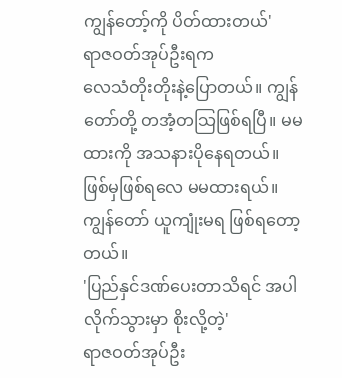ကျွန်တော့်ကို ပိတ်ထားတယ်'
ရာဇဝတ်အုပ်ဦးရက
လေသံတိုးတိုးနဲ့ပြောတယ်။ ကျွန်တော်တို့ တအံ့တသြဖြစ်ရပြီ။ မမထားကို အသနားပိုနေရတယ်။
ဖြစ်မှဖြစ်ရလေ မမထားရယ်။ ကျွန်တော် ယူကျုံးမရ ဖြစ်ရတော့တယ်။
'ပြည်နှင်ဒဏ်ပေးတာသိရင် အပါ
လိုက်သွားမှာ စိုးလို့တဲ့'
ရာဇဝတ်အုပ်ဦး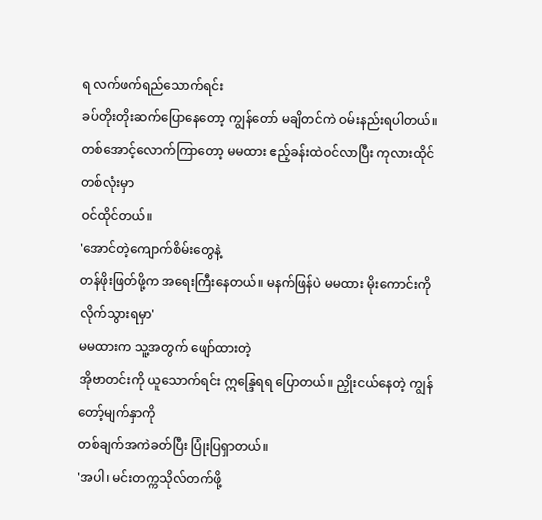ရ လက်ဖက်ရည်သောက်ရင်း
ခပ်တိုးတိုးဆက်ပြောနေတော့ ကျွန်တော် မချိတင်ကဲ ဝမ်းနည်းရပါတယ်။
တစ်အောင့်လောက်ကြာတော့ မမထား ဧည့်ခန်းထဲဝင်လာပြီး ကုလားထိုင် တစ်လုံးမှာ
ဝင်ထိုင်တယ်။
'အောင်တဲ့ကျောက်စိမ်းတွေနဲ့
တန်ဖိုးဖြတ်ဖို့က အရေးကြီးနေတယ်။ မနက်ဖြန်ပဲ မမထား မိုးကောင်းကို လိုက်သွားရမှာ'
မမထားက သူ့အတွက် ဖျော်ထားတဲ့
အိုဗာတင်းကို ယူသောက်ရင်း ဣန္ဒြေရရ ပြောတယ်။ ညှိုးငယ်နေတဲ့ ကျွန်တော့်မျက်နှာကို
တစ်ချက်အကဲခတ်ပြီး ပြုံးပြရှာတယ်။
'အပါ၊ မင်းတက္ကသိုလ်တက်ဖို့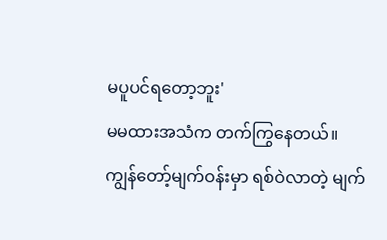မပူပင်ရတော့ဘူး'
မမထားအသံက တက်ကြွနေတယ်။
ကျွန်တော့်မျက်ဝန်းမှာ ရစ်ဝဲလာတဲ့ မျက်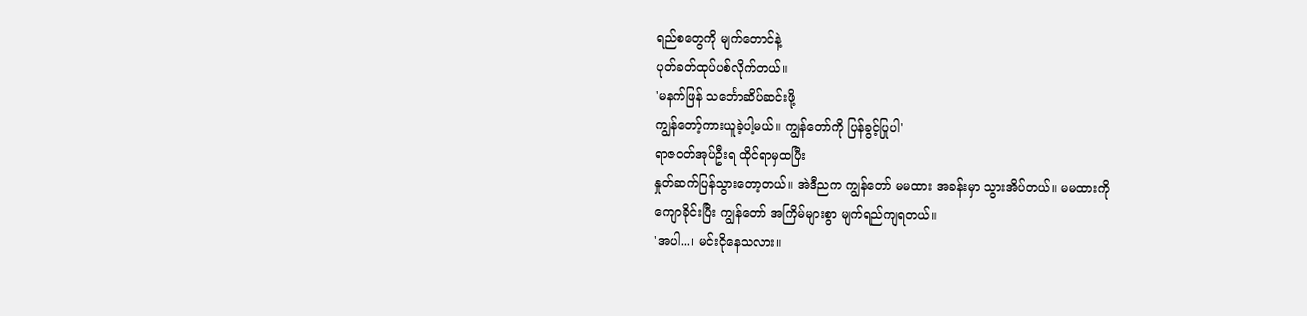ရည်စတွေကို မျက်တောင်နဲ့
ပုတ်ခတ်ထုပ်ပစ်လိုက်တယ်။
'မနက်ဖြန် သင်္ဘောဆိပ်ဆင်းဖို့
ကျွန်တော့်ကားယူခဲ့ပါ့မယ်။ ကျွန်တော်ကို ပြန်ခွင့်ပြုပါ'
ရာဇဝတ်အုပ်ဦးရ ထိုင်ရာမှထပြီး
နှုတ်ဆက်ပြန်သွားတော့တယ်။ အဲဒီညက ကျွန်တော် မမထား အခန်းမှာ သွားအိပ်တယ်။ မမထားကို
ကျောခိုင်းပြီး ကျွန်တော် အကြိမ်များစွာ မျက်ရည်ကျရတယ်။
'အပါ...၊ မင်းငိုနေသလား။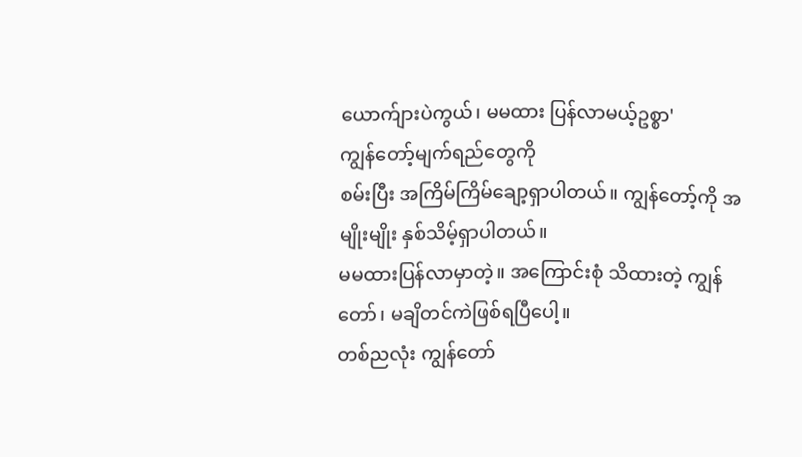ယောက်ျားပဲကွယ်၊ မမထား ပြန်လာမယ့်ဥစ္စာ'
ကျွန်တော့်မျက်ရည်တွေကို
စမ်းပြီး အကြိမ်ကြိမ်ချော့ရှာပါတယ်။ ကျွန်တော့်ကို အမျိုးမျိုး နှစ်သိမ့်ရှာပါတယ်။
မမထားပြန်လာမှာတဲ့။ အကြောင်းစုံ သိထားတဲ့ ကျွန်တော်၊ မချိတင်ကဲဖြစ်ရပြီပေါ့။
တစ်ညလုံး ကျွန်တော်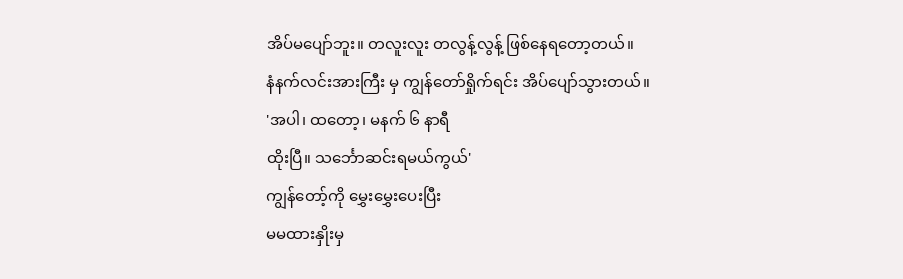အိပ်မပျော်ဘူး။ တလူးလူး တလွန့်လွန့် ဖြစ်နေရတော့တယ်။
နံနက်လင်းအားကြီး မှ ကျွန်တော်ရှိုက်ရင်း အိပ်ပျော်သွားတယ်။
'အပါ၊ ထတော့၊ မနက် ၆ နာရီ
ထိုးပြီ။ သင်္ဘောဆင်းရမယ်ကွယ်'
ကျွန်တော့်ကို မွှေးမွှေးပေးပြီး
မမထားနှိုးမှ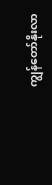ကျွန်တော်နိုးလာ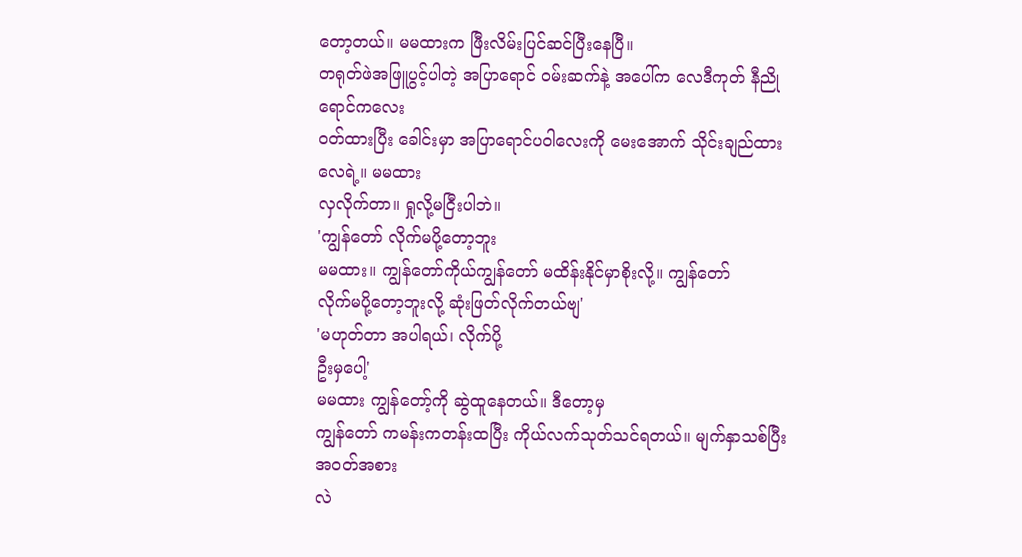တော့တယ်။ မမထားက ဖြီးလိမ်းပြင်ဆင်ပြီးနေပြီ။
တရုတ်ဖဲအဖြူပွင့်ပါတဲ့ အပြာရောင် ဝမ်းဆက်နဲ့ အပေါ်က လေဒီကုတ် နီညို ရောင်ကလေး
ဝတ်ထားပြီး ခေါင်းမှာ အပြာရောင်ပဝါလေးကို မေးအောက် သိုင်းချည်ထားလေရဲ့။ မမထား
လှလိုက်တာ။ ရှုလို့မငြီးပါဘဲ။
'ကျွန်တော် လိုက်မပို့တော့ဘူး
မမထား။ ကျွန်တော်ကိုယ်ကျွန်တော် မထိန်းနိုင်မှာစိုးလို့။ ကျွန်တော်
လိုက်မပို့တော့ဘူးလို့ ဆုံးဖြတ်လိုက်တယ်ဗျ'
'မဟုတ်တာ အပါရယ်၊ လိုက်ပို့
ဦးမှပေါ့'
မမထား ကျွန်တော့်ကို ဆွဲထူနေတယ်။ ဒီတော့မှ
ကျွန်တော် ကမန်းကတန်းထပြီး ကိုယ်လက်သုတ်သင်ရတယ်။ မျက်နှာသစ်ပြီး အဝတ်အစား
လဲ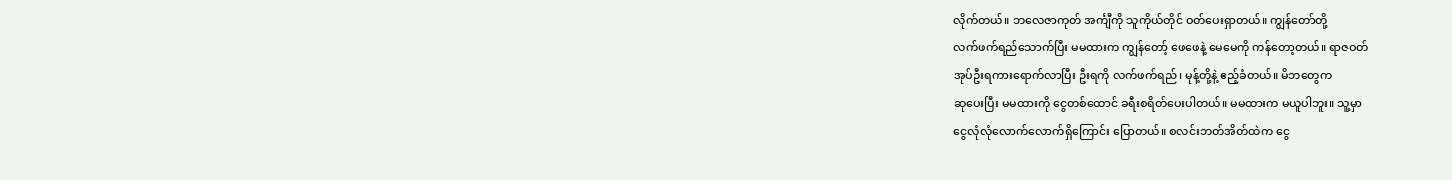လိုက်တယ်။ ဘလေဇာကုတ် အင်္ကျီကို သူကိုယ်တိုင် ဝတ်ပေးရှာတယ်။ ကျွန်တော်တို့
လက်ဖက်ရည်သောက်ပြီး မမထားက ကျွန်တော့် ဖေဖေနဲ့ မေမေကို ကန်တော့တယ်။ ရာဇဝတ်
အုပ်ဦးရကားရောက်လာပြီး ဦးရကို လက်ဖက်ရည်၊ မုန့်တို့နဲ့ ဧည့်ခံတယ်။ မိဘတွေက
ဆုပေးပြီး မမထားကို ငွေတစ်ထောင် ခရီးစရိတ်ပေးပါတယ်။ မမထားက မယူပါဘူး။ သူ့မှာ
ငွေလုံလုံလောက်လောက်ရှိကြောင်း ပြောတယ်။ စလင်းဘတ်အိတ်ထဲက ငွေ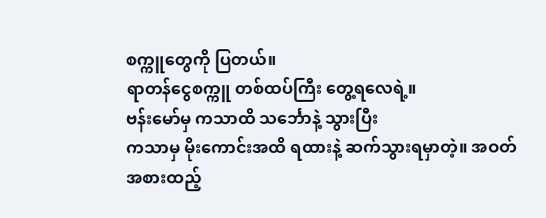စက္ကူတွေကို ပြတယ်။
ရာတန်ငွေစက္ကူ တစ်ထပ်ကြီး တွေ့ရလေရဲ့။
ဗန်းမော်မှ ကသာထိ သင်္ဘောနဲ့ သွားပြီး
ကသာမှ မိုးကောင်းအထိ ရထားနဲ့ ဆက်သွားရမှာတဲ့။ အဝတ်အစားထည့်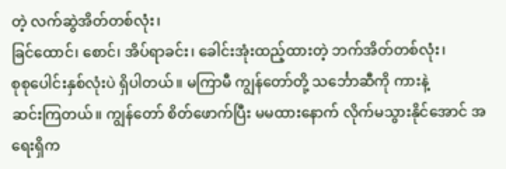တဲ့ လက်ဆွဲအိတ်တစ်လုံး၊
ခြင်ထောင်၊ စောင်၊ အိပ်ရာခင်း၊ ခေါင်းအုံးထည့်ထားတဲ့ ဘက်အိတ်တစ်လုံး၊
စုစုပေါင်းနှစ်လုံးပဲ ရှိပါတယ်။ မကြာမီ ကျွန်တော်တို့ သင်္ဘောဆီကို ကားနဲ့
ဆင်းကြတယ်။ ကျွန်တော် စိတ်ဖောက်ပြီး မမထားနောက် လိုက်မသွားနိုင်အောင် အရေးရှိက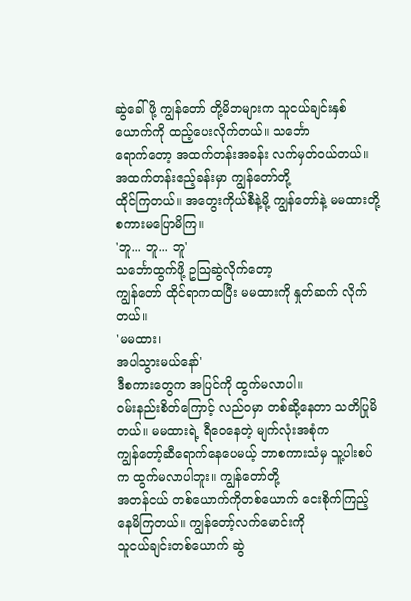ဆွဲခေါ်ဖို့ ကျွန်တော် တို့မိဘများက သူငယ်ချင်းနှစ်ယောက်ကို ထည့်ပေးလိုက်တယ်။ သင်္ဘော
ရောက်တော့ အထက်တန်းအခန်း လက်မှတ်ဝယ်တယ်။ အထက်တန်းဧည့်ခန်းမှာ ကျွန်တော်တို့
ထိုင်ကြတယ်။ အတွေးကိုယ်စီနဲ့မို့ ကျွန်တော်နဲ့ မမထားတို့ စကားမပြောမိကြ။
'ဘူ... ဘူ... ဘူ'
သင်္ဘောထွက်ဖို့ ဥသြဆွဲလိုက်တော့
ကျွန်တော် ထိုင်ရာကထပြီး မမထားကို နှုတ်ဆက် လိုက်တယ်။
'မမထား၊
အပါသွားမယ်နော်'
ဒီစကားတွေက အပြင်ကို ထွက်မလာပါ။
ဝမ်းနည်းစိတ်ကြောင့် လည်ဝမှာ တစ်ဆို့နေတာ သတိပြုမိတယ်။ မမထားရဲ့ ရီဝေနေတဲ့ မျက်လုံးအစုံက
ကျွန်တော့်ဆီရောက်နေပေမယ့် ဘာစကားသံမှ သူ့ပါးစပ်က ထွက်မလာပါဘူး။ ကျွန်တော်တို့
အတန်ငယ် တစ်ယောက်ကိုတစ်ယောက် ငေးစိုက်ကြည့် နေမိကြတယ်။ ကျွန်တော့်လက်မောင်းကို
သူငယ်ချင်းတစ်ယောက် ဆွဲ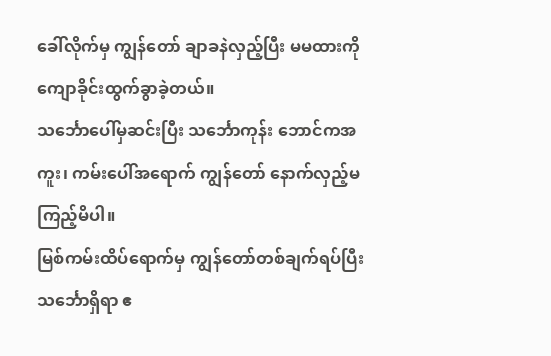ခေါ်လိုက်မှ ကျွန်တော် ချာခနဲလှည့်ပြီး မမထားကို ကျောခိုင်းထွက်ခွာခဲ့တယ်။
သင်္ဘောပေါ်မှဆင်းပြီး သင်္ဘောကုန်း ဘောင်ကအကူး၊ ကမ်းပေါ်အရောက် ကျွန်တော် နောက်လှည့်မကြည့်မိပါ။
မြစ်ကမ်းထိပ်ရောက်မှ ကျွန်တော်တစ်ချက်ရပ်ပြီး သင်္ဘောရှိရာ ဧ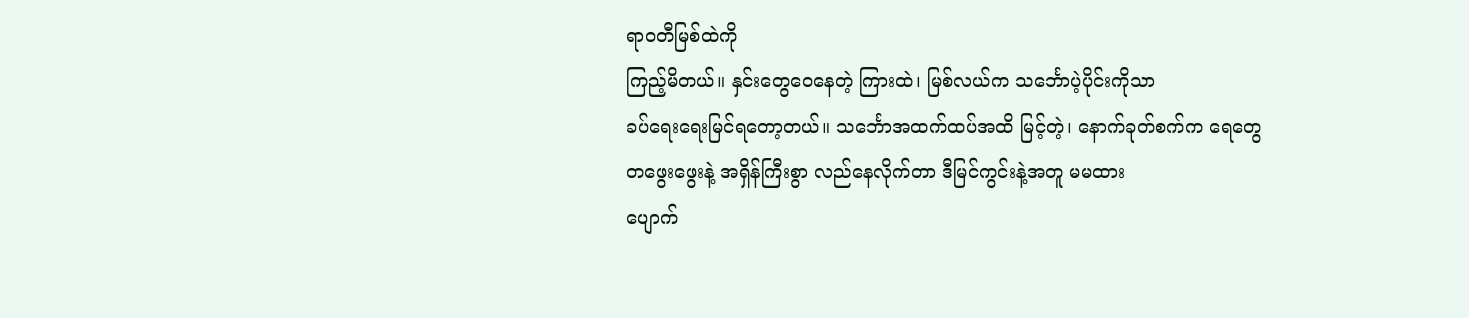ရာဝတီမြစ်ထဲကို
ကြည့်မိတယ်။ နှင်းတွေဝေနေတဲ့ ကြားထဲ၊ မြစ်လယ်က သင်္ဘောပဲ့ပိုင်းကိုသာ
ခပ်ရေးရေးမြင်ရတော့တယ်။ သင်္ဘောအထက်ထပ်အထိ မြင့်တဲ့၊ နောက်ခုတ်စက်က ရေတွေ
တဖွေးဖွေးနဲ့ အရှိန်ကြီးစွာ လည်နေလိုက်တာ ဒီမြင်ကွင်းနဲ့အတူ မမထား
ပျောက်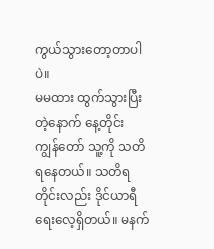ကွယ်သွားတော့တာပါပဲ။
မမထား ထွက်သွားပြီးတဲ့နောက် နေ့တိုင်း
ကျွန်တော် သူ့ကို သတိရနေတယ်။ သတိရတိုင်းလည်း ဒိုင်ယာရီ ရေးလေ့ရှိတယ်။ မနက်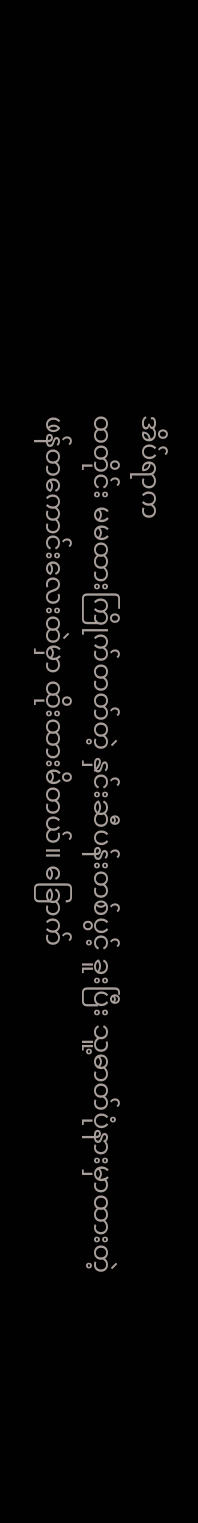အိပ်ရာက
ထတိုင်း မမထားကြိုက်တတ်တဲ့ နှင်းဆီပန်းတစ်ပွင့် ခူးပြီး သူ့ဓာတ်ပုံနားမှာထားတဲ့
ဖန်တကောင်းလေးထဲမှာ ထိုးထားမိတယ်။ ခြောက်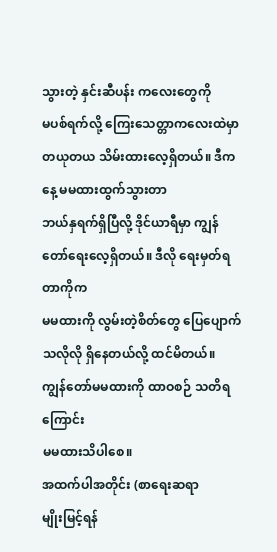သွားတဲ့ နှင်းဆီပန်း ကလေးတွေကို
မပစ်ရက်လို့ ကြေးသေတ္တာကလေးထဲမှာ တယုတယ သိမ်းထားလေ့ရှိတယ်။ ဒီကနေ့ မမထားထွက်သွားတာ
ဘယ်နှရက်ရှိပြီလို့ ဒိုင်ယာရီမှာ ကျွန်တော်ရေးလေ့ရှိတယ်။ ဒီလို ရေးမှတ်ရတာကိုက
မမထားကို လွမ်းတဲ့စိတ်တွေ ပြေပျောက်သလိုလို ရှိနေတယ်လို့ ထင်မိတယ်။ ကျွန်တော်မမထားကို ထာဝစဉ် သတိရကြောင်း
မမထားသိပါစေ။
အထက်ပါအတိုင်း (စာရေးဆရာ
မျိုးမြင့်ရန်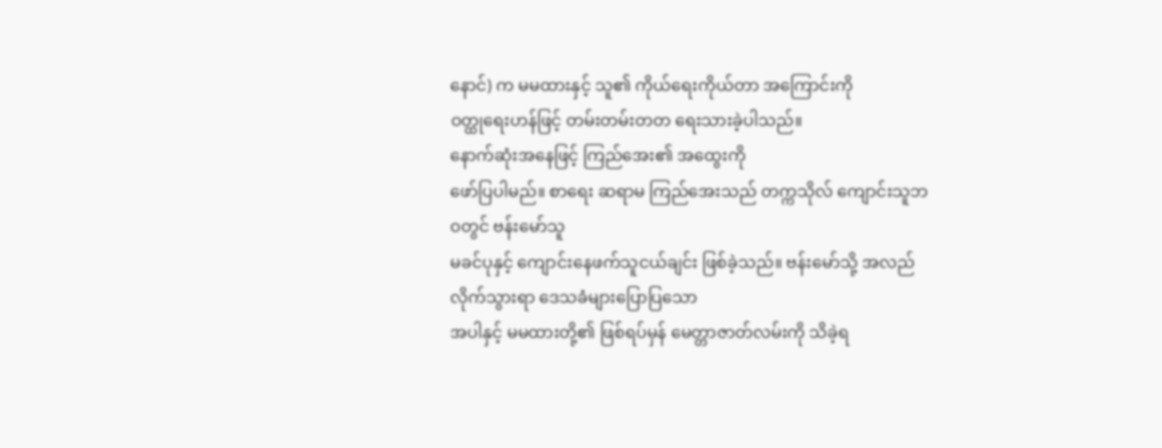နောင်) က မမထားနှင့် သူ၏ ကိုယ်ရေးကိုယ်တာ အကြောင်းကို
ဝတ္ထုရေးဟန်ဖြင့် တမ်းတမ်းတတ ရေးသားခဲ့ပါသည်။
နောက်ဆုံးအနေဖြင့် ကြည်အေး၏ အထွေးကို
ဖော်ပြပါမည်။ စာရေး ဆရာမ ကြည်အေးသည် တက္ကသိုလ် ကျောင်းသူဘဝတွင် ဗန်းမော်သူ
မခင်ပုနှင့် ကျောင်းနေဖက်သူငယ်ချင်း ဖြစ်ခဲ့သည်။ ဗန်းမော်သို့ အလည်လိုက်သွားရာ ဒေသခံများပြောပြသော
အပါနှင့် မမထားတို့၏ ဖြစ်ရပ်မှန် မေတ္တာဇာတ်လမ်းကို သိခဲ့ရ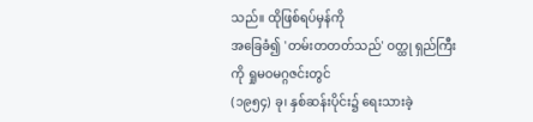သည်။ ထိုဖြစ်ရပ်မှန်ကို
အခြေခံ၍ 'တမ်းတတတ်သည်' ဝတ္ထု ရှည်ကြီးကို ရှုမဝမဂ္ဂဇင်းတွင်
(၁၉၅၄) ခု၊ နှစ်ဆန်းပိုင်း၌ ရေးသားခဲ့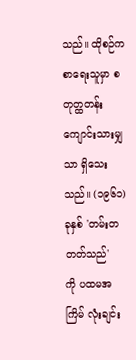သည်။ ထိုစဉ်က စာရေးသူမှာ စတုတ္ထတန်း
ကျောင်းသားမျှသာ ရှိသေးသည်။ (၁၉၆၁) ခုနှစ် 'တမ်းတတတ်သည်'
ကို ပထမအကြိမ် လုံးချင်း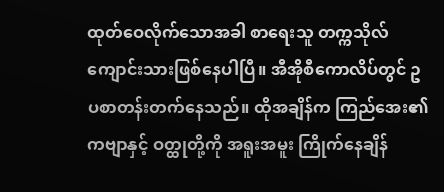ထုတ်ဝေလိုက်သောအခါ စာရေးသူ တက္ကသိုလ်
ကျောင်းသားဖြစ်နေပါပြီ။ အီအိုစီကောလိပ်တွင် ဥပစာတန်းတက်နေသည်။ ထိုအချိန်က ကြည်အေး၏
ကဗျာနှင့် ဝတ္ထုတို့ကို အရူးအမူး ကြိုက်နေချိန်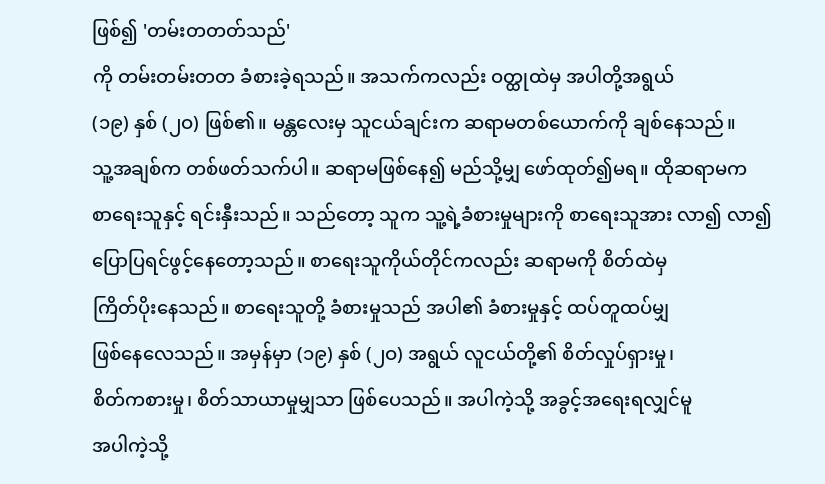ဖြစ်၍ 'တမ်းတတတ်သည်'
ကို တမ်းတမ်းတတ ခံစားခဲ့ရသည်။ အသက်ကလည်း ဝတ္ထုထဲမှ အပါတို့အရွယ်
(၁၉) နှစ် (၂ဝ) ဖြစ်၏။ မန္တလေးမှ သူငယ်ချင်းက ဆရာမတစ်ယောက်ကို ချစ်နေသည်။
သူ့အချစ်က တစ်ဖတ်သက်ပါ။ ဆရာမဖြစ်နေ၍ မည်သို့မျှ ဖော်ထုတ်၍မရ။ ထိုဆရာမက
စာရေးသူနှင့် ရင်းနှီးသည်။ သည်တော့ သူက သူ့ရဲ့ခံစားမှုများကို စာရေးသူအား လာ၍ လာ၍
ပြောပြရင်ဖွင့်နေတော့သည်။ စာရေးသူကိုယ်တိုင်ကလည်း ဆရာမကို စိတ်ထဲမှ
ကြိတ်ပိုးနေသည်။ စာရေးသူတို့ ခံစားမှုသည် အပါ၏ ခံစားမှုနှင့် ထပ်တူထပ်မျှ
ဖြစ်နေလေသည်။ အမှန်မှာ (၁၉) နှစ် (၂ဝ) အရွယ် လူငယ်တို့၏ စိတ်လှုပ်ရှားမှု၊
စိတ်ကစားမှု၊ စိတ်သာယာမှုမျှသာ ဖြစ်ပေသည်။ အပါကဲ့သို့ အခွင့်အရေးရလျှင်မူ
အပါကဲ့သို့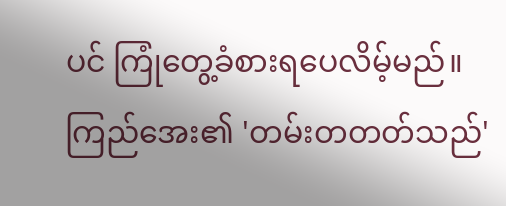ပင် ကြုံတွေ့ခံစားရပေလိမ့်မည်။ ကြည်အေး၏ 'တမ်းတတတ်သည်'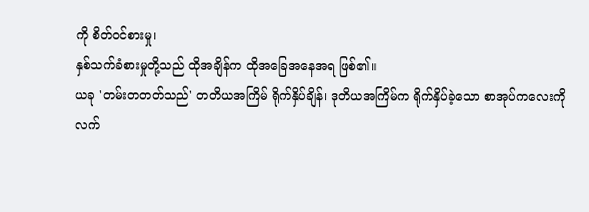ကို စိတ်ဝင်စားမှု၊
နှစ်သက်ခံစားမှုတို့သည် ထိုအချိန်က ထိုအခြေအနေအရ ဖြစ်၏။
ယခု 'တမ်းတတတ်သည်' တတိယအကြိမ် ရိုက်နှိပ်ချိန်၊ ဒုတိယအကြိမ်က ရိုက်နှိပ်ခဲ့သော စာအုပ်ကလေးကို
လက်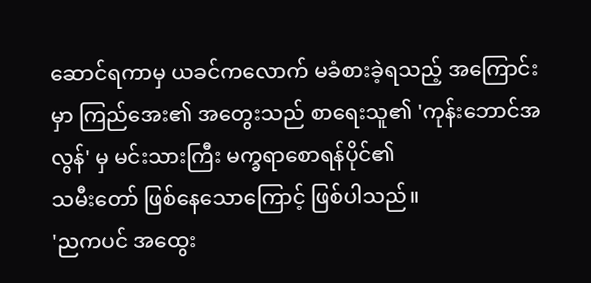ဆောင်ရကာမှ ယခင်ကလောက် မခံစားခဲ့ရသည့် အကြောင်းမှာ ကြည်အေး၏ အတွေးသည် စာရေးသူ၏ 'ကုန်းဘောင်အလွန်' မှ မင်းသားကြီး မက္ခရာစောရန်ပိုင်၏
သမီးတော် ဖြစ်နေသောကြောင့် ဖြစ်ပါသည်။
'ညကပင် အထွေး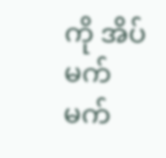ကို အိပ်မက်
မက်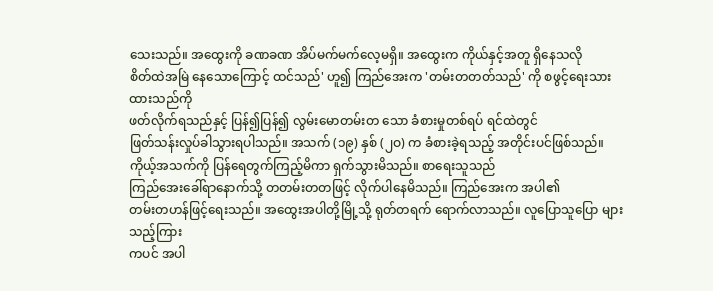သေးသည်။ အထွေးကို ခဏခဏ အိပ်မက်မက်လေ့မရှိ။ အထွေးက ကိုယ်နှင့်အတူ ရှိနေသလို
စိတ်ထဲအမြဲ နေသောကြောင့် ထင်သည်' ဟူ၍ ကြည်အေးက 'တမ်းတတတ်သည်' ကို စဖွင့်ရေးသားထားသည်ကို
ဖတ်လိုက်ရသည်နှင့် ပြန်၍ပြန်၍ လွမ်းမောတမ်းတ သော ခံစားမှုတစ်ရပ် ရင်ထဲတွင်
ဖြတ်သန်းလှုပ်ခါသွားရပါသည်။ အသက် (၁၉) နှစ် (၂ဝ) က ခံစားခဲ့ရသည့် အတိုင်းပင်ဖြစ်သည်။
ကိုယ့်အသက်ကို ပြန်ရေတွက်ကြည့်မိကာ ရှက်သွားမိသည်။ စာရေးသူသည်
ကြည်အေးခေါ်ရာနောက်သို့ တတမ်းတတဖြင့် လိုက်ပါနေမိသည်။ ကြည်အေးက အပါ၏
တမ်းတဟန်ဖြင့်ရေးသည်။ အထွေးအပါတို့မြို့သို့ ရုတ်တရက် ရောက်လာသည်။ လူပြောသူပြော များသည့်ကြား
ကပင် အပါ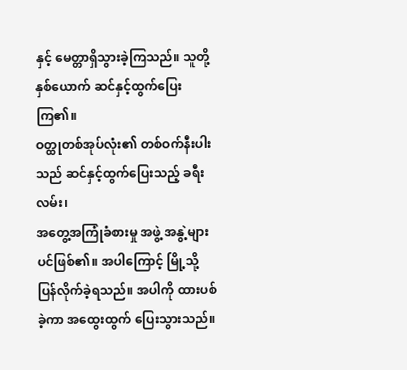နှင့် မေတ္တာရှိသွားခဲ့ကြသည်။ သူတို့နှစ်ယောက် ဆင်နှင့်ထွက်ပြေးကြ၏။
ဝတ္ထုတစ်အုပ်လုံး၏ တစ်ဝက်နီးပါးသည် ဆင်နှင့်ထွက်ပြေးသည့် ခရီးလမ်း၊
အတွေ့အကြုံခံစားမှု အဖွဲ့ အနွဲ့များပင်ဖြစ်၏။ အပါကြောင့် မြို့သို့
ပြန်လိုက်ခဲ့ရသည်။ အပါကို ထားပစ်ခဲ့ကာ အထွေးထွက် ပြေးသွားသည်။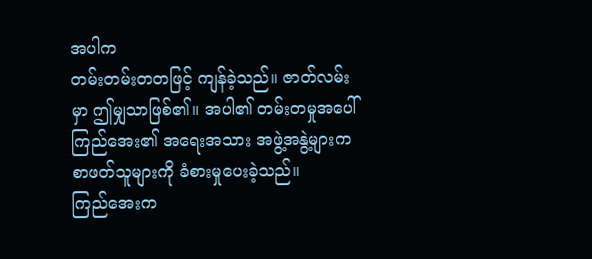အပါက
တမ်းတမ်းတတဖြင့် ကျန်ခဲ့သည်။ ဇာတ်လမ်းမှာ ဤမျှသာဖြစ်၏။ အပါ၏ တမ်းတမှုအပေါ်
ကြည်အေး၏ အရေးအသား အဖွဲ့အနွဲ့များက စာဖတ်သူများကို ခံစားမှုပေးခဲ့သည်။
ကြည်အေးက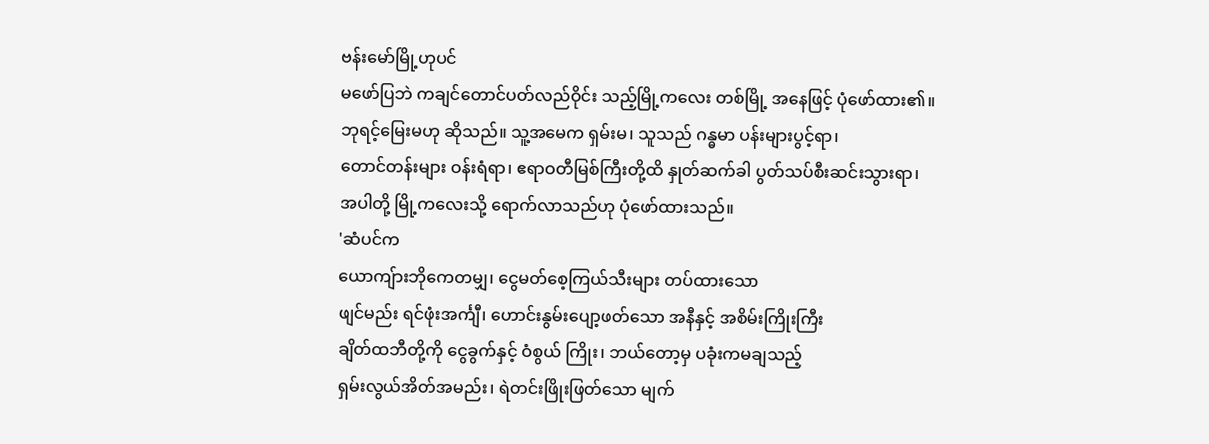ဗန်းမော်မြို့ဟုပင်
မဖော်ပြဘဲ ကချင်တောင်ပတ်လည်ဝိုင်း သည့်မြို့ကလေး တစ်မြို့ အနေဖြင့် ပုံဖော်ထား၏။
ဘုရင့်မြေးမဟု ဆိုသည်။ သူ့အမေက ရှမ်းမ၊ သူသည် ဂန္ဓမာ ပန်းများပွင့်ရာ၊
တောင်တန်းများ ဝန်းရံရာ၊ ဧရာဝတီမြစ်ကြီးတို့ထိ နှုတ်ဆက်ခါ ပွတ်သပ်စီးဆင်းသွားရာ၊
အပါတို့ မြို့ကလေးသို့ ရောက်လာသည်ဟု ပုံဖော်ထားသည်။
'ဆံပင်က
ယောကျ်ားဘိုကေတမျှ၊ ငွေမတ်စေ့ကြယ်သီးများ တပ်ထားသော
ဖျင်မည်း ရင်ဖုံးအင်္ကျီ၊ ဟောင်းနွမ်းပျော့ဖတ်သော အနီနှင့် အစိမ်းကြိုးကြီး
ချိတ်ထဘီတို့ကို ငွေခွက်နှင့် ဝံစွယ် ကြိုး၊ ဘယ်တော့မှ ပခုံးကမချသည့်
ရှမ်းလွယ်အိတ်အမည်း၊ ရဲတင်းဖြိုးဖြတ်သော မျက်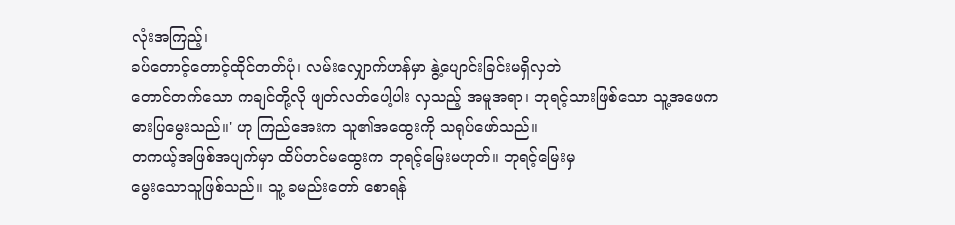လုံးအကြည့်၊
ခပ်တောင့်တောင့်ထိုင်တတ်ပုံ၊ လမ်းလျှောက်ဟန်မှာ နွဲ့ပျောင်းခြင်းမရှိလှဘဲ
တောင်တက်သော ကချင်တို့လို ဖျတ်လတ်ပေါ့ပါး လှသည့် အမူအရာ၊ ဘုရင့်သားဖြစ်သော သူ့အဖေက
ဓားပြမွေးသည်။' ဟု ကြည်အေးက သူ၏အထွေးကို သရုပ်ဖော်သည်။
တကယ့်အဖြစ်အပျက်မှာ ထိပ်တင်မထွေးက ဘုရင့်မြေးမဟုတ်။ ဘုရင့်မြေးမှ
မွေးသောသူဖြစ်သည်။ သူ့ ခမည်းတော် စောရန်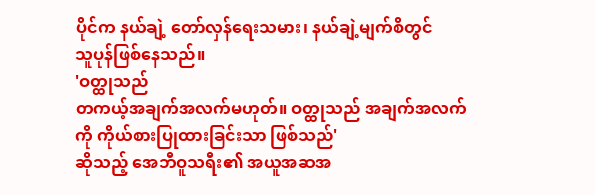ပိုင်က နယ်ချဲ့ တော်လှန်ရေးသမား၊ နယ်ချဲ့မျက်စိတွင်
သူပုန်ဖြစ်နေသည်။
'ဝတ္ထုသည်
တကယ့်အချက်အလက်မဟုတ်။ ဝတ္ထုသည် အချက်အလက်ကို ကိုယ်စားပြုထားခြင်းသာ ဖြစ်သည်'
ဆိုသည့် အေဘီဝူသရီး၏ အယူအဆအ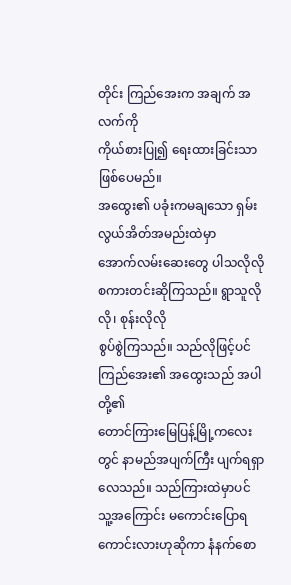တိုင်း ကြည်အေးက အချက် အလက်ကို
ကိုယ်စားပြု၍ ရေးထားခြင်းသာ ဖြစ်ပေမည်။
အထွေး၏ ပခုံးကမချသော ရှမ်းလွယ်အိတ်အမည်းထဲမှာ
အောက်လမ်းဆေးတွေ ပါသလိုလို စကားတင်းဆိုကြသည်။ ရွာသူလိုလို၊ စုန်းလိုလို
စွပ်စွဲကြသည်။ သည်လိုဖြင့်ပင် ကြည်အေး၏ အထွေးသည် အပါတို့၏
တောင်ကြားမြေပြန့်မြို့ကလေးတွင် နာမည်အပျက်ကြီး ပျက်ရရှာလေသည်။ သည်ကြားထဲမှာပင်
သူ့အကြောင်း မကောင်းပြောရကောင်းလားဟုဆိုကာ နံနက်စော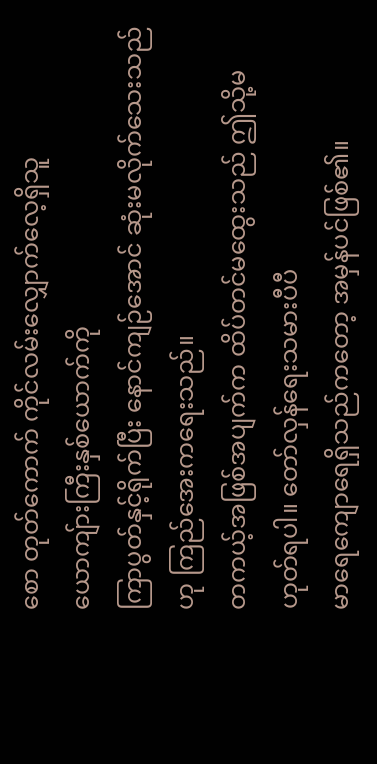စော တုတ်ကောက် ကိုင်လမ်းလျှောက်လေ့ရှိသူ
ယောကျ်ားကြီးနှစ်ယောက်ကို
ကြာပွတ်နှင့်ရိုက်ပြီး နောင်ကျဉ်အောင် ဆုံးမလိုက်သေးသည်ဟု ကြည်အေးကရေးသည်။
တကယ့်အဖြစ်အပျက်က ထိပ်တင်မထွေးသည် ဤသို့မဟုတ်ရပါ။ တော်လှန်ရေးသမားပီပီ
မာရေကျောရေရှိသည်ကတော့ အမှန်ပင်ဖြစ်၏။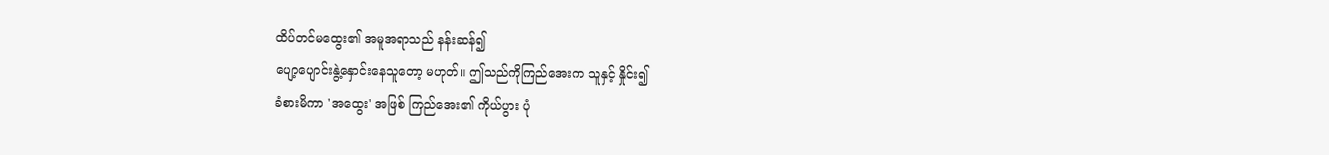ထိပ်တင်မထွေး၏ အမူအရာသည် နန်းဆန်၍
ပျော့ပျောင်းနွဲ့နှောင်းနေသူတော့ မဟုတ်။ ဤသည်ကိုကြည်အေးက သူနှင့် နှိုင်း၍
ခံစားမိကာ 'အထွေး' အဖြစ် ကြည်အေး၏ ကိုယ်ပွား ပုံ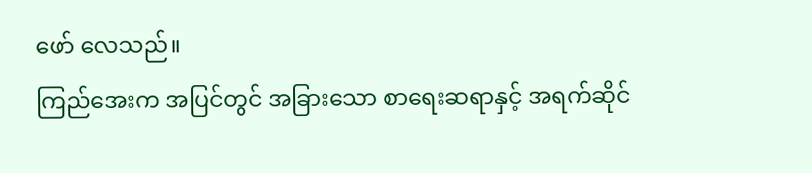ဖော် လေသည်။
ကြည်အေးက အပြင်တွင် အခြားသော စာရေးဆရာနှင့် အရက်ဆိုင်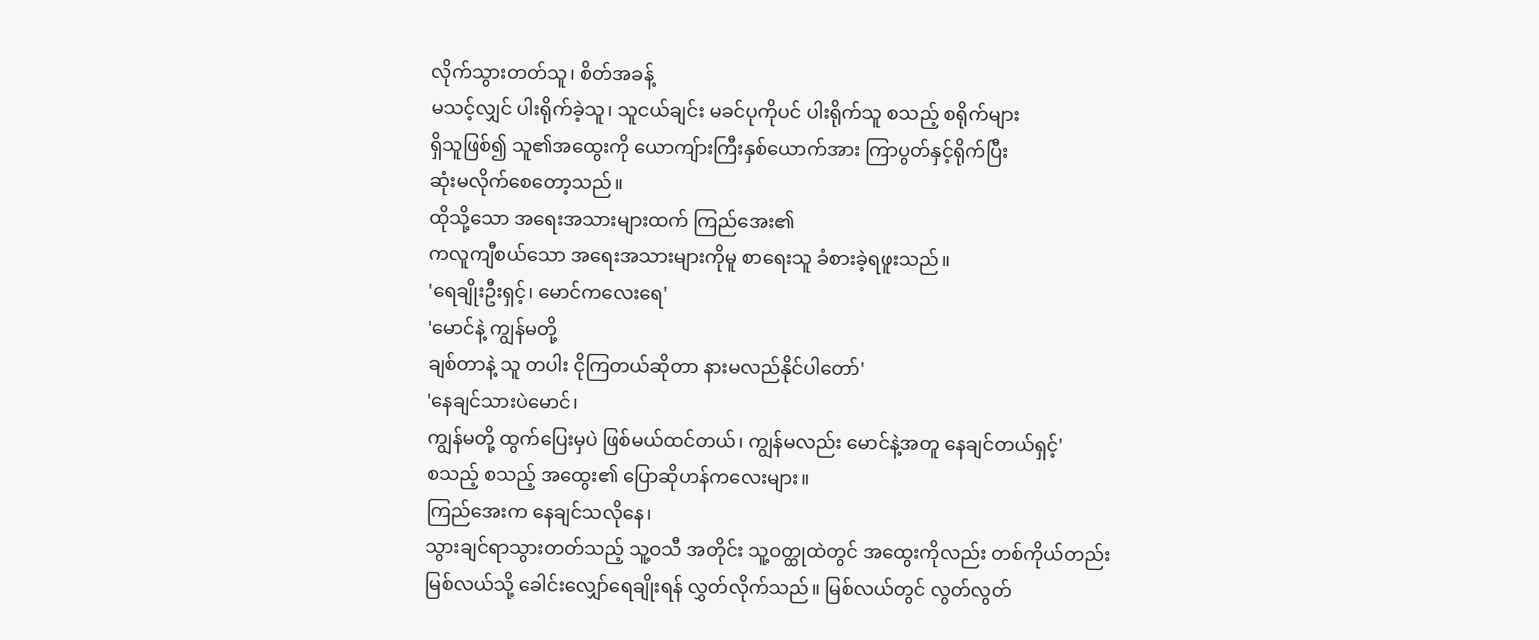လိုက်သွားတတ်သူ၊ စိတ်အခန့်
မသင့်လျှင် ပါးရိုက်ခဲ့သူ၊ သူငယ်ချင်း မခင်ပုကိုပင် ပါးရိုက်သူ စသည့် စရိုက်များ
ရှိသူဖြစ်၍ သူ၏အထွေးကို ယောကျ်ားကြီးနှစ်ယောက်အား ကြာပွတ်နှင့်ရိုက်ပြီး
ဆုံးမလိုက်စေတော့သည်။
ထိုသို့သော အရေးအသားများထက် ကြည်အေး၏
ကလူကျီစယ်သော အရေးအသားများကိုမူ စာရေးသူ ခံစားခဲ့ရဖူးသည်။
'ရေချိုးဦးရှင့်၊ မောင်ကလေးရေ'
'မောင်နဲ့ ကျွန်မတို့
ချစ်တာနဲ့ သူ တပါး ငိုကြတယ်ဆိုတာ နားမလည်နိုင်ပါတော်'
'နေချင်သားပဲမောင်၊
ကျွန်မတို့ ထွက်ပြေးမှပဲ ဖြစ်မယ်ထင်တယ်၊ ကျွန်မလည်း မောင်နဲ့အတူ နေချင်တယ်ရှင့်'
စသည့် စသည့် အထွေး၏ ပြောဆိုဟန်ကလေးများ။
ကြည်အေးက နေချင်သလိုနေ၊
သွားချင်ရာသွားတတ်သည့် သူ့ဝသီ အတိုင်း သူ့ဝတ္ထုထဲတွင် အထွေးကိုလည်း တစ်ကိုယ်တည်း
မြစ်လယ်သို့ ခေါင်းလျှော်ရေချိုးရန် လွှတ်လိုက်သည်။ မြစ်လယ်တွင် လွတ်လွတ်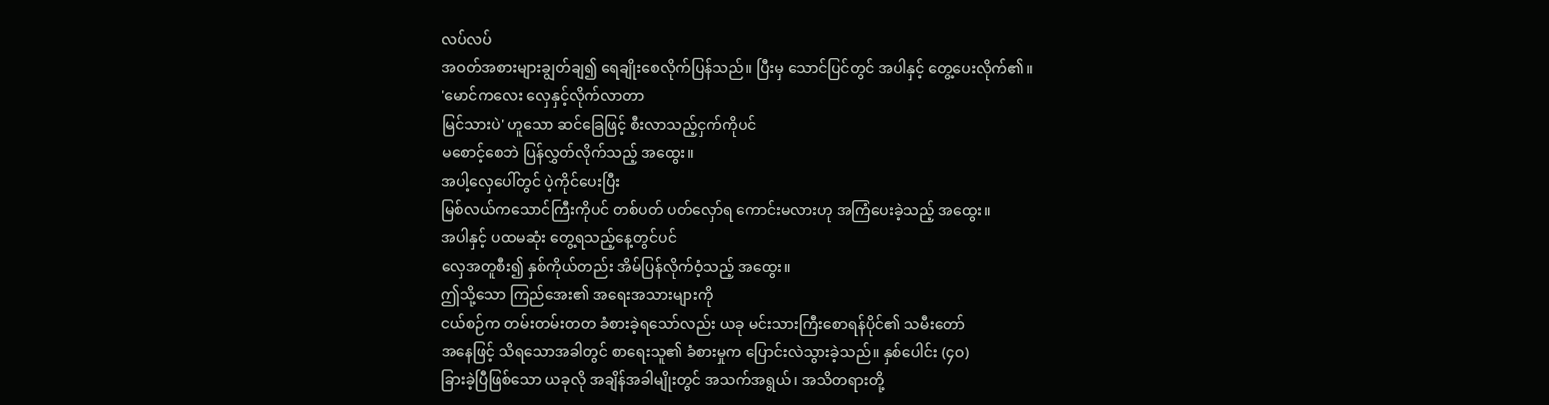လပ်လပ်
အဝတ်အစားများချွတ်ချ၍ ရေချိုးစေလိုက်ပြန်သည်။ ပြီးမှ သောင်ပြင်တွင် အပါနှင့် တွေ့ပေးလိုက်၏။
'မောင်ကလေး လှေနှင့်လိုက်လာတာ
မြင်သားပဲ' ဟူသော ဆင်ခြေဖြင့် စီးလာသည့်ငှက်ကိုပင်
မစောင့်စေဘဲ ပြန်လွှတ်လိုက်သည့် အထွေး။
အပါ့လှေပေါ်တွင် ပဲ့ကိုင်ပေးပြီး
မြစ်လယ်ကသောင်ကြီးကိုပင် တစ်ပတ် ပတ်လှော်ရ ကောင်းမလားဟု အကြံပေးခဲ့သည့် အထွေး။
အပါနှင့် ပထမဆုံး တွေ့ရသည့်နေ့တွင်ပင်
လှေအတူစီး၍ နှစ်ကိုယ်တည်း အိမ်ပြန်လိုက်ဝံ့သည့် အထွေး။
ဤသို့သော ကြည်အေး၏ အရေးအသားများကို
ငယ်စဉ်က တမ်းတမ်းတတ ခံစားခဲ့ရသော်လည်း ယခု မင်းသားကြီးစောရန်ပိုင်၏ သမီးတော်
အနေဖြင့် သိရသောအခါတွင် စာရေးသူ၏ ခံစားမှုက ပြောင်းလဲသွားခဲ့သည်။ နှစ်ပေါင်း (၄ဝ)
ခြားခဲ့ပြီဖြစ်သော ယခုလို အချိန်အခါမျိုးတွင် အသက်အရွယ်၊ အသိတရားတို့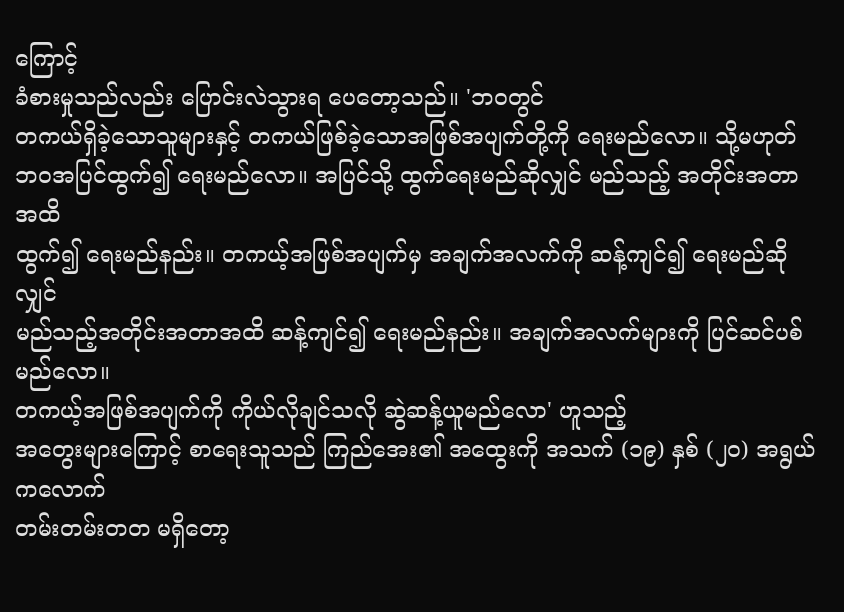ကြောင့်
ခံစားမှုသည်လည်း ပြောင်းလဲသွားရ ပေတော့သည်။ 'ဘဝတွင်
တကယ်ရှိခဲ့သောသူများနှင့် တကယ်ဖြစ်ခဲ့သောအဖြစ်အပျက်တို့ကို ရေးမည်လော။ သို့မဟုတ်
ဘဝအပြင်ထွက်၍ ရေးမည်လော။ အပြင်သို့ ထွက်ရေးမည်ဆိုလျှင် မည်သည့် အတိုင်းအတာအထိ
ထွက်၍ ရေးမည်နည်း။ တကယ့်အဖြစ်အပျက်မှ အချက်အလက်ကို ဆန့်ကျင်၍ ရေးမည်ဆိုလျှင်
မည်သည့်အတိုင်းအတာအထိ ဆန့်ကျင်၍ ရေးမည်နည်း။ အချက်အလက်များကို ပြင်ဆင်ပစ်မည်လော။
တကယ့်အဖြစ်အပျက်ကို ကိုယ်လိုချင်သလို ဆွဲဆန့်ယူမည်လော' ဟူသည့်
အတွေးများကြောင့် စာရေးသူသည် ကြည်အေး၏ အထွေးကို အသက် (၁၉) နှစ် (၂ဝ) အရွယ်ကလောက်
တမ်းတမ်းတတ မရှိတော့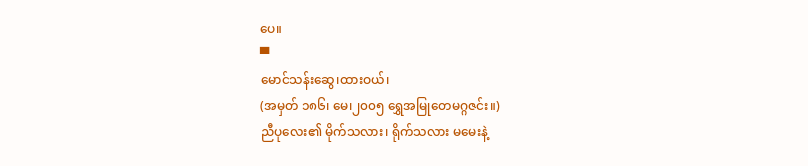ပေ။
▀
မောင်သန်းဆွေ၊ထားဝယ်၊
(အမှတ် ၁၈၆၊ မေ၊၂၀၀၅ ရွှေအမြုတေမဂ္ဂဇင်း။)
ညီပုလေး၏ မိုက်သလား၊ ရိုက်သလား မမေးနဲ့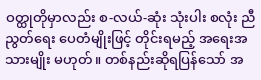ဝတ္ထုတိုမှာလည်း စ-လယ်-ဆုံး သုံးပါး စလုံး ညီညွတ်ရေး ပေတံမျိုးဖြင့် တိုင်းရမည့် အရေးအသားမျိုး မဟုတ်။ တစ်နည်းဆိုရပြန်သော် အ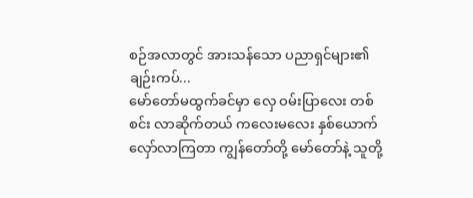စဉ်အလာတွင် အားသန်သော ပညာရှင်များ၏ ချဉ်းကပ်...
မော်တော်မထွက်ခင်မှာ လှေ ဝမ်းပြာလေး တစ်စင်း လာဆိုက်တယ် ကလေးမလေး နှစ်ယောက် လှော်လာကြတာ ကျွန်တော်တို့ မော်တော်နဲ့ သူတို့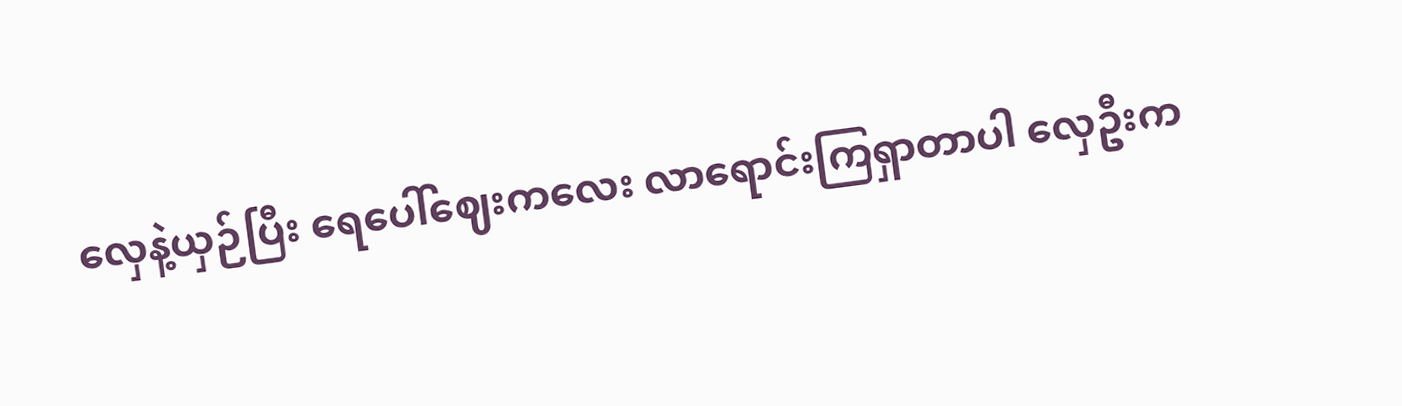လှေနဲ့ယှဉ်ပြီး ရေပေါ်ဈေးကလေး လာရောင်းကြရှာတာပါ လှေဦးက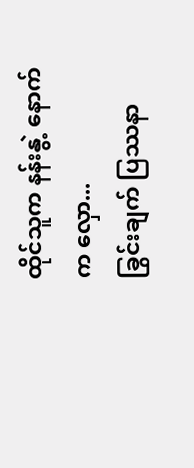ထိုင်သူက နန်းနွဲ့ နောက်က လှော...
ခြွင်းချက် ပြဿနာ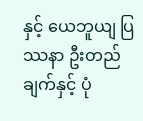နှင့် ယေဘူယျ ပြဿနာ ဦးတည်ချက်နှင့် ပုံ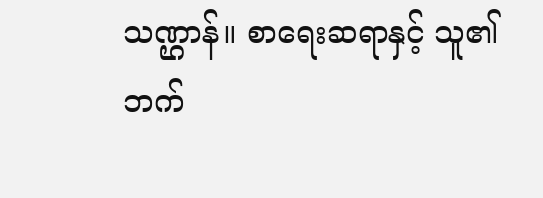သဏ္ဌာန်။ စာရေးဆရာနှင့် သူ၏ဘက်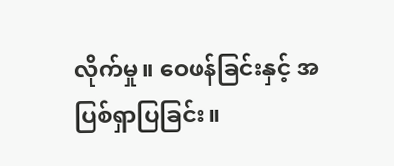လိုက်မှု။ ဝေဖန်ခြင်းနှင့် အပြစ်ရှာပြခြင်း။